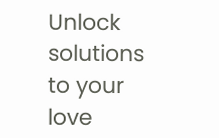Unlock solutions to your love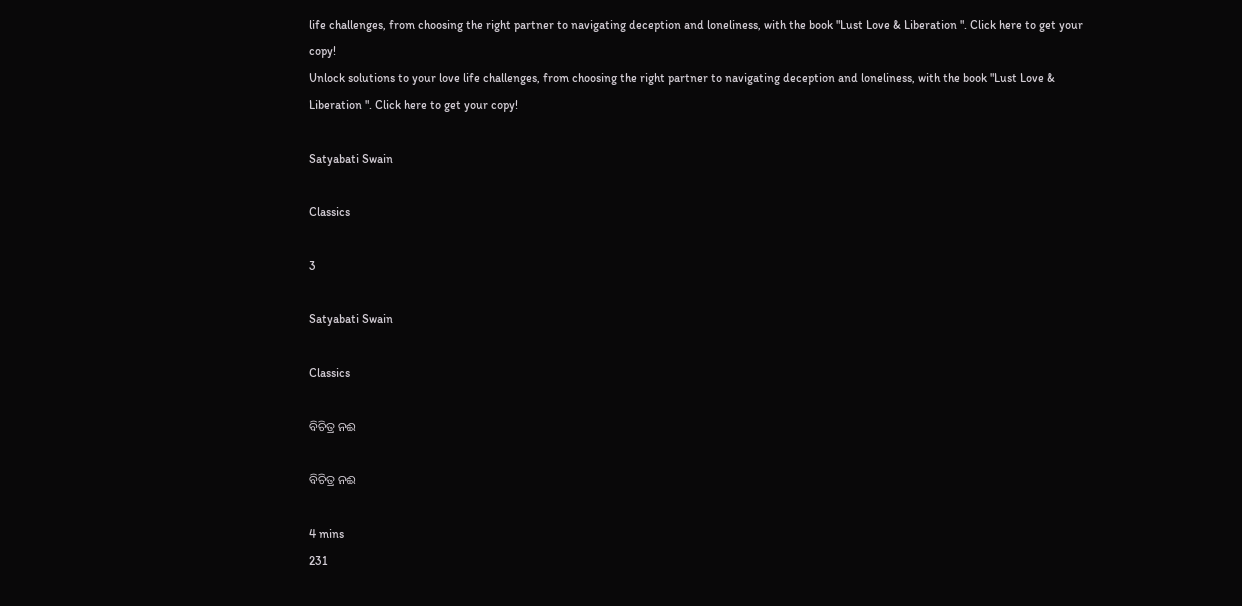life challenges, from choosing the right partner to navigating deception and loneliness, with the book "Lust Love & Liberation ". Click here to get your copy!
Unlock solutions to your love life challenges, from choosing the right partner to navigating deception and loneliness, with the book "Lust Love & Liberation ". Click here to get your copy!

Satyabati Swain

Classics

3

Satyabati Swain

Classics

ବିଚିତ୍ର ନଈ

ବିଚିତ୍ର ନଈ

4 mins
231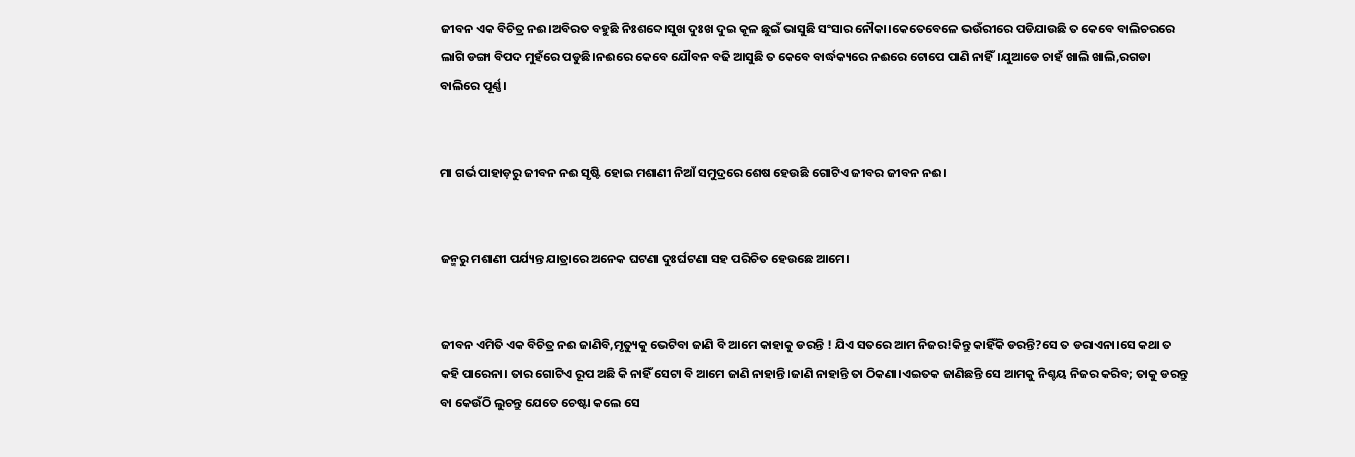ଜୀବନ ଏକ ବିଚିତ୍ର ନଈ।ଅବିରତ ବହୁଛି ନିଃଶବ୍ଦେ।ସୁଖ ଦୁଃଖ ଦୁଇ କୂଳ ଛୁଇଁ ଭାସୁଛି ସଂସାର ନୌକା।କେତେବେଳେ ଭଉଁରୀରେ ପଡିଯାଉଛି ତ କେବେ ବାଲିଚରରେ ଲାଗି ଡଙ୍ଗା ବିପଦ ମୁହଁରେ ପଡୁଛି।ନଈରେ କେବେ ଯୌବନ ବଢି ଆସୁଛି ତ କେବେ ବାର୍ଦ୍ଧକ୍ୟରେ ନଈରେ ଟୋପେ ପାଣି ନାହିଁ।ଯୁଆଡେ ଚାହଁ ଖାଲି ଖାଲି,ରଗଡା ବାଲିରେ ପୂର୍ଣ୍ଣ।


ମା ଗର୍ଭ ପାହାଡ଼ରୁ ଜୀବନ ନଈ ସୃଷ୍ଟି ହୋଇ ମଶାଣୀ ନିଆଁ ସମୁଦ୍ରରେ ଶେଷ ହେଉଛି ଗୋଟିଏ ଜୀବର ଜୀବନ ନଈ।


ଜନ୍ମରୁ ମଶାଣୀ ପର୍ଯ୍ୟନ୍ତ ଯାତ୍ରାରେ ଅନେକ ଘଟଣା ଦୁଃର୍ଘଟଣା ସହ ପରିଚିତ ହେଉଛେ ଆମେ।


ଜୀବନ ଏମିତି ଏକ ବିଚିତ୍ର ନଈ ଜାଣିବି,ମୃତ୍ୟୁକୁ ଭେଟିବା ଜାଣି ବି ଆମେ କାହାକୁ ଡରନ୍ତି ! ଯିଏ ସତରେ ଆମ ନିଜର!କିନ୍ତୁ କାହିଁକି ଡରନ୍ତି?ସେ ତ ଡରାଏନା।ସେ କଥା ତ କହି ପାରେନା। ତାର ଗୋଟିଏ ରୂପ ଅଛି କି ନାହିଁ ସେଟା ବି ଆମେ ଜାଣି ନାହାନ୍ତି।ଜାଣି ନାହାନ୍ତି ତା ଠିକଣା।ଏଇତକ ଜାଣିଛନ୍ତି ସେ ଆମକୁ ନିଶ୍ଚୟ ନିଜର କରିବ; ତାକୁ ଡରନ୍ତୁ ବା କେଉଁଠି ଲୁଚନ୍ତୁ ଯେତେ ଚେଷ୍ଟା କଲେ ସେ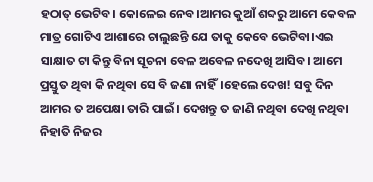ହଠାତ୍ ଭେଟିବ। କୋଳେଇ ନେବ।ଆମର କୁଆଁ ଶବ୍ଦରୁ ଆମେ କେବଳ ମାତ୍ର ଗୋଟିଏ ଆଶାରେ ଚାଲୁଛନ୍ତି ଯେ ତାକୁ କେବେ ଭେଟିବା।ଏଇ ସାକ୍ଷାତ ଟା କିନ୍ତୁ ବିନା ସୂଚନା ବେଳ ଅବେଳ ନଦେଖି ଆସିବ। ଆମେ ପ୍ରସ୍ତୁତ ଥିବା କି ନଥିବା ସେ ବି ଜଣା ନାହିଁ।ହେଲେ ଦେଖ! ସବୁ ଦିନ ଆମର ତ ଅପେକ୍ଷା ତାରି ପାଇଁ। ଦେଖନ୍ତୁ ତ ଜାଣି ନଥିବା ଦେଖି ନଥିବା ନିହାତି ନିଜର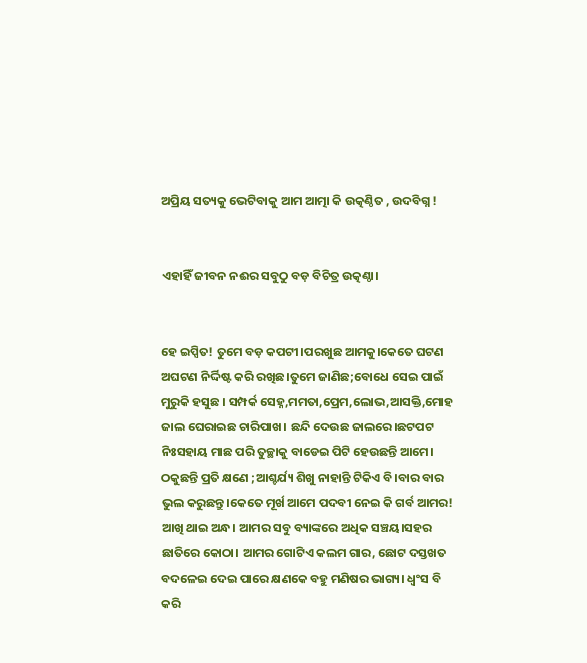ଅପ୍ରିୟ ସତ୍ୟକୁ ଭେଟିବାକୁ ଆମ ଆତ୍ମା କି ଉତ୍କଣ୍ଠିତ , ଉଦବିଗ୍ନ !


ଏହାହିଁ ଜୀବନ ନଈର ସବୁଠୁ ବଡ଼ ବିଚିତ୍ର ଉତ୍କଣ୍ଠା।


ହେ ଇପ୍ସିତ! ତୁମେ ବଡ଼ କପଟୀ।ପରଖୁଛ ଆମକୁ।କେତେ ଘଟଣ ଅଘଟଣ ନିର୍ଦ୍ଦିଷ୍ଟ କରି ରଖିଛ।ତୁମେ ଜାଣିଛ;ବୋଧେ ସେଇ ପାଇଁ ମୁରୁକି ହସୁଛ । ସମ୍ପର୍କ ସେହ୍ନ,ମମତା,ପ୍ରେମ,ଲୋଭ,ଆସକ୍ତି,ମୋହ ଜାଲ ଘେରାଇଛ ଚାରିପାଖ। ଛନ୍ଦି ଦେଉଛ ଜାଲରେ।ଛଟପଟ ନିଃସହାୟ ମାଛ ପରି ତୁଚ୍ଛାକୁ ବାଡେଇ ପିଟି ହେଉଛନ୍ତି ଆମେ। ଠକୁଛନ୍ତି ପ୍ରତି କ୍ଷଣେ ;ଆଶ୍ଚର୍ଯ୍ୟ ଶିଖୁ ନାହାନ୍ତି ଟିକିଏ ବି।ବାର ବାର ଭୁଲ କରୁଛନ୍ତୁ।କେତେ ମୂର୍ଖ ଆମେ ପଦବୀ ନେଇ କି ଗର୍ବ ଆମର! ଆଖି ଥାଇ ଅନ୍ଧ। ଆମର ସବୁ ବ୍ୟାଙ୍କରେ ଅଧିକ ସଞ୍ଚୟ।ସହର ଛାତିରେ କୋଠା। ଆମର ଗୋଟିଏ କଲମ ଗାର, ଛୋଟ ଦସ୍ତଖତ ବଦଳେଇ ଦେଇ ପାରେ କ୍ଷଣକେ ବହୁ ମଣିଷର ଭାଗ୍ୟ। ଧ୍ୱଂସ ବି କରି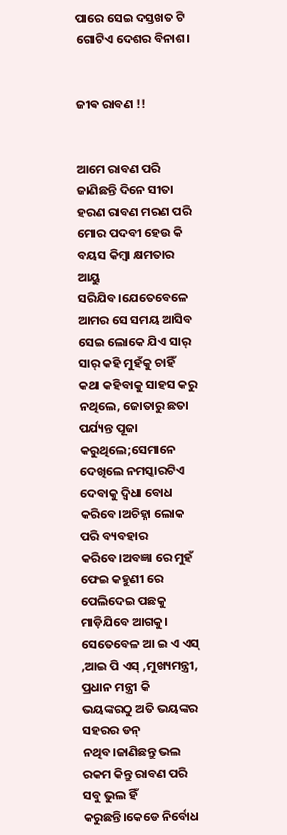ପାରେ ସେଇ ଦସ୍ତଖତ ଟି ଗୋଟିଏ ଦେଶର ବିନାଶ।


ଜୀଵ ରାବଣ !!


ଆମେ ରାବଣ ପରି ଜାଣିଛନ୍ତି ଦିନେ ସୀତା ହରଣ ରାବଣ ମରଣ ପରି ମୋର ପଦବୀ ହେଉ କି ବୟସ କିମ୍ବା କ୍ଷମତାର ଆୟୁ ସରିଯିବ।ଯେତେବେଳେ ଆମର ସେ ସମୟ ଆସିବ ସେଇ ଲୋକେ ଯିଏ ସାର୍ ସାର୍ କହି ମୁହଁକୁ ଚାହିଁ କଥା କହିବାକୁ ସାହସ କରୁ ନଥିଲେ, ଜୋତାରୁ ଛତା ପର୍ଯ୍ୟନ୍ତ ପୂଜା କରୁଥିଲେ;ସେମାନେ ଦେଖିଲେ ନମସ୍କାରଟିଏ ଦେବାକୁ ଦ୍ଵିଧା ବୋଧ କରିବେ।ଅଚିହ୍ନା ଲୋକ ପରି ବ୍ୟବହାର କରିବେ।ଅବଜ୍ଞା ରେ ମୁହଁ ଫେଇ କହୁଣୀ ରେ ପେଲିଦେଇ ପଛକୁ ମାଡ଼ିଯିବେ ଆଗକୁ। ସେତେବେଳ ଆ ଇ ଏ ଏସ୍ ,ଆଇ ପି ଏସ୍ ,ମୁଖ୍ୟମନ୍ତ୍ରୀ, ପ୍ରଧାନ ମନ୍ତ୍ରୀ କି ଭୟଙ୍କରଠୁ ଅତି ଭୟଙ୍କର ସହରର ଡନ୍ ନଥିବ।ଜାଣିଛନ୍ତୁ ଭଲ ରକମ କିନ୍ତୁ ରାବଣ ପରି ସବୁ ଭୁଲ ହିଁ କରୁଛନ୍ତି।କେଡେ ନିର୍ବୋଧ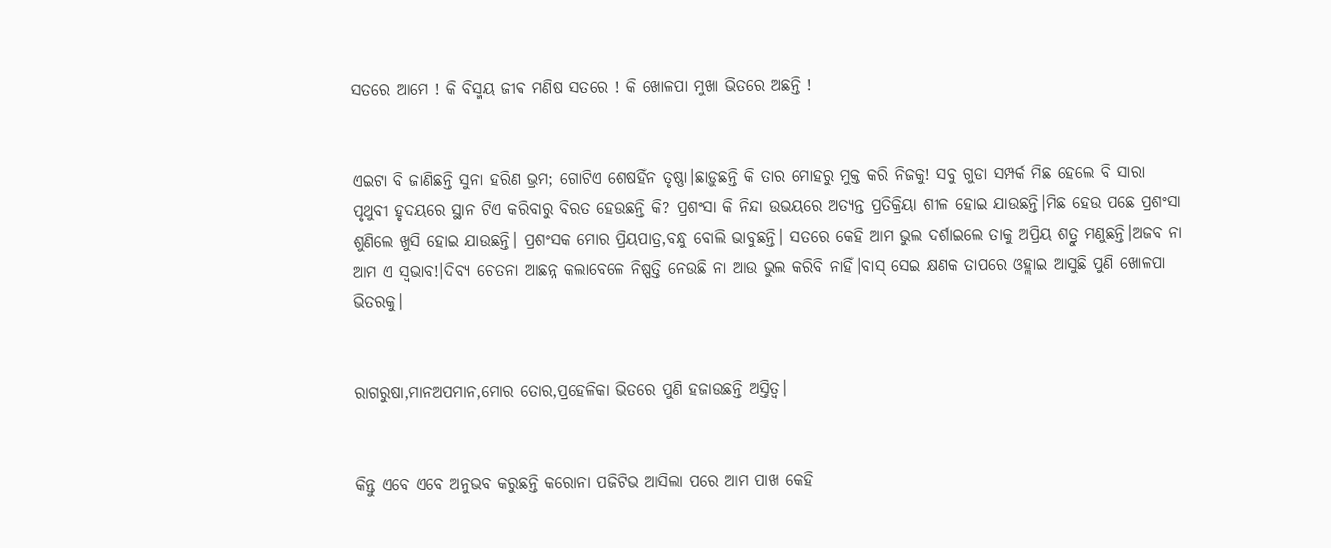ସତରେ ଆମେ ! କି ବିସ୍ମୟ ଜୀଵ ମଣିଷ ସତରେ ! କି ଖୋଳପା ମୁଖା ଭିତରେ ଅଛନ୍ତି !


ଏଇଟା ବି ଜାଣିଛନ୍ତି ସୁନା ହରିଣ ଭ୍ରମ; ଗୋଟିଏ ଶେଷହିଁନ ତୃଷ୍ଣା।ଛାଡ଼ୁଛନ୍ତି କି ତାର ମୋହରୁ ମୁକ୍ତ କରି ନିଜକୁ! ସବୁ ଗୁଡା ସମ୍ପର୍କ ମିଛ ହେଲେ ବି ସାରା ପୃଥୁବୀ ହୃଦୟରେ ସ୍ଥାନ ଟିଏ କରିବାରୁ ବିରତ ହେଉଛନ୍ତି କି? ପ୍ରଶଂସା କି ନିନ୍ଦା ଉଭୟରେ ଅତ୍ୟନ୍ତ ପ୍ରତିକ୍ରିୟା ଶୀଳ ହୋଇ ଯାଉଛନ୍ତି।ମିଛ ହେଉ ପଛେ ପ୍ରଶଂସା ଶୁଣିଲେ ଖୁସି ହୋଇ ଯାଉଛନ୍ତି। ପ୍ରଶଂସକ ମୋର ପ୍ରିୟପାତ୍ର,ବନ୍ଧୁ ବୋଲି ଭାବୁଛନ୍ତି। ସତରେ କେହି ଆମ ଭୁଲ ଦର୍ଶାଇଲେ ତାକୁ ଅପ୍ରିୟ ଶତ୍ରୁ ମଣୁଛନ୍ତି।ଅଜବ ନା ଆମ ଏ ସ୍ଵଭାବ!।ଦିବ୍ୟ ଚେତନା ଆଛନ୍ନ କଲାବେଳେ ନିଷ୍ପତ୍ତି ନେଉଛି ନା ଆଉ ଭୁଲ କରିବି ନାହିଁ।ବାସ୍ ସେଇ କ୍ଷଣକ ତାପରେ ଓହ୍ଲାଇ ଆସୁଛି ପୁଣି ଖୋଳପା ଭିତରକୁ।


ରାଗରୁଷା,ମାନଅପମାନ,ମୋର ତୋର,ପ୍ରହେଳିକା ଭିତରେ ପୁଣି ହଜାଉଛନ୍ତି ଅସ୍ତିତ୍ୱ।


କିନ୍ତୁ ଏବେ ଏବେ ଅନୁଭବ କରୁଛନ୍ତି କରୋନା ପଜିଟିଭ ଆସିଲା ପରେ ଆମ ପାଖ କେହି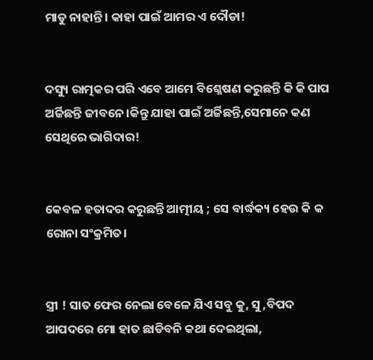ମାଡୁ ନାହାନ୍ତି। କାହା ପାଇଁ ଆମର ଏ ଦୌଡା!


ଦସ୍ୟୁ ରାତ୍ମକର ପରି ଏବେ ଆମେ ବିଶ୍ଳେଷଣ କରୁଛନ୍ତି କି କି ପାପ ଅର୍ଜିଛନ୍ତି ଜୀବନେ।କିନ୍ତୁ ଯାହା ପାଇଁ ଅର୍ଜିଛନ୍ତି,ସେମାନେ କଣ ସେଥିରେ ଭାଗିଦାର!


କେବଳ ହତାଦର କରୁଛନ୍ତି ଆତ୍ମୀୟ ; ସେ ବାର୍ଦ୍ଧକ୍ୟ ହେଉ କି କ ରୋନା ସଂକ୍ରମିତ।


ସ୍ତ୍ରୀ ! ସାତ ଫେର ନେଲା ବେଳେ ଯିଏ ସବୁ କୁ, ସୁ ,ବିପଦ ଆପଦରେ ମୋ ହାତ ଛାଡିବନି କଥା ଦେଇଥିଲା,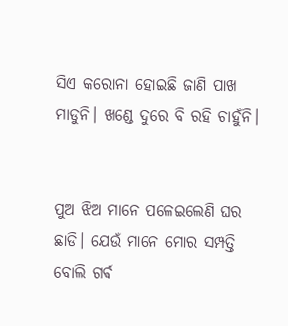ସିଏ କରୋନା ହୋଇଛି ଜାଣି ପାଖ ମାଡୁନି। ଖଣ୍ଡେ ଦୁରେ ବି ରହି ଚାହୁଁନି।


ପୁଅ ଝିଅ ମାନେ ପଳେଇଲେଣି ଘର ଛାଡି। ଯେଉଁ ମାନେ ମୋର ସମ୍ପତ୍ତି ବୋଲି ଗର୍ଵ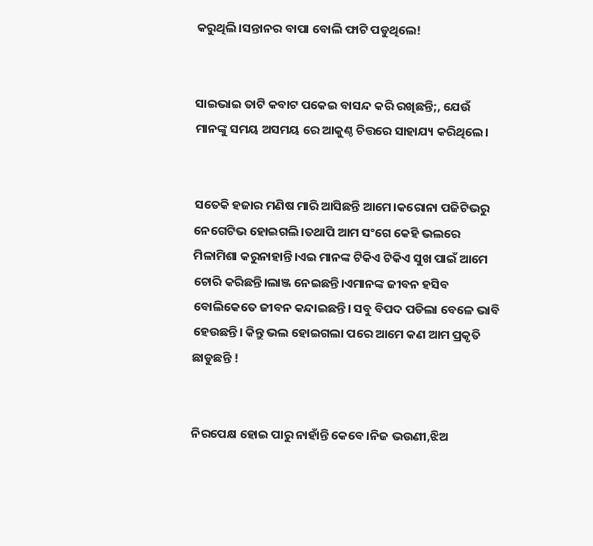କରୁଥିଲି।ସନ୍ତାନର ବାପା ବୋଲି ଫାଟି ପଡୁଥିଲେ!


ସାଇଭାଇ ତାଟି କବାଟ ପକେଇ ବାସନ୍ଦ କରି ରଖିଛନ୍ତି;, ଯେଉଁ ମାନଙ୍କୁ ସମୟ ଅସମୟ ରେ ଆକୁଣ୍ଠ ଚିତ୍ତରେ ସାହାଯ୍ୟ କରିଥିଲେ।


ସତେକି ହଜାର ମଣିଷ ମାରି ଆସିଛନ୍ତି ଆମେ।କରୋନା ପଜିଟିଭରୁ ନେଗେଟିଭ ହୋଇଗଲି।ତଥାପି ଆମ ସଂଗେ କେହି ଭଲରେ ମିଳାମିଶା କରୁନାହାନ୍ତି।ଏଇ ମାନଙ୍କ ଟିକିଏ ଟିକିଏ ସୁଖ ପାଇଁ ଆମେ ଚୋରି କରିଛନ୍ତି।ଲାଞ୍ଜ ନେଇଛନ୍ତି।ଏମାନଙ୍କ ଜୀବନ ହସିବ ବୋଲିକେତେ ଜୀବନ କନ୍ଦାଇଛନ୍ତି। ସବୁ ବିପଦ ପଡିଲା ବେଳେ ଭାବି ହେଉଛନ୍ତି। କିନ୍ତୁ ଭଲ ହୋଇଗଲା ପରେ ଆମେ କଣ ଆମ ପ୍ରକୃତି ଛାଡୁଛନ୍ତି !


ନିରପେକ୍ଷ ହୋଇ ପାରୁ ନାହାଁନ୍ତି କେବେ।ନିଜ ଭଉଣୀ,ଝିଅ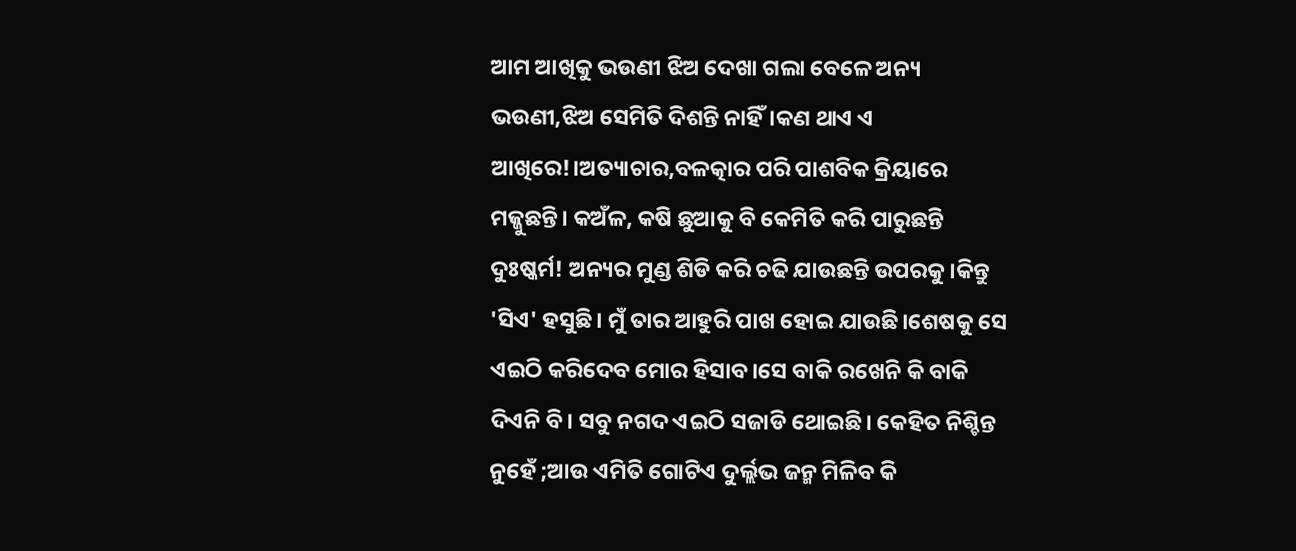ଆମ ଆଖିକୁ ଭଉଣୀ ଝିଅ ଦେଖା ଗଲା ବେଳେ ଅନ୍ୟ ଭଉଣୀ,ଝିଅ ସେମିତି ଦିଶନ୍ତି ନାହିଁ।କଣ ଥାଏ ଏ ଆଖିରେ!।ଅତ୍ୟାଚାର,ବଳତ୍କାର ପରି ପାଶବିକ କ୍ରିୟାରେ ମଜ୍ଜୁଛନ୍ତି। କଅଁଳ, କଷି ଛୁଆକୁ ବି କେମିତି କରି ପାରୁଛନ୍ତି ଦୁଃଷ୍କର୍ମ! ଅନ୍ୟର ମୁଣ୍ଡ ଶିଡି କରି ଚଢି ଯାଉଛନ୍ତି ଉପରକୁ।କିନ୍ତୁ 'ସିଏ' ହସୁଛି। ମୁଁ ତାର ଆହୁରି ପାଖ ହୋଇ ଯାଉଛି।ଶେଷକୁ ସେ ଏଇଠି କରିଦେବ ମୋର ହିସାବ।ସେ ବାକି ରଖେନି କି ବାକି ଦିଏନି ବି। ସବୁ ନଗଦ ଏଇଠି ସଜାଡି ଥୋଇଛି। କେହିତ ନିଶ୍ଚିନ୍ତ ନୁହେଁ ;ଆଉ ଏମିତି ଗୋଟିଏ ଦୁର୍ଲ୍ଲଭ ଜନ୍ମ ମିଳିବ କି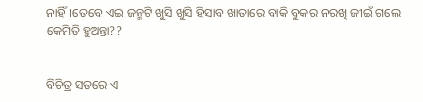ନାହିଁ।ତେବେ ଏଇ ଜନ୍ମଟି ଖୁସି ଖୁସି ହିସାବ ଖାତାରେ ବାକି ବୁକର ନରଖି ଜୀଇଁ ଗଲେ କେମିତି ହୁଅନ୍ତା??


ବିଚିତ୍ର ସତରେ ଏ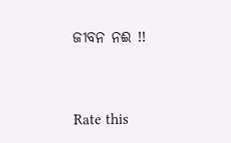ଜୀବନ ନଈ !!




Rate this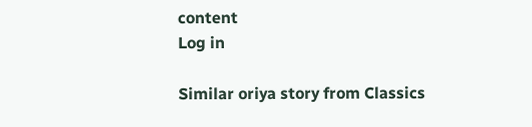content
Log in

Similar oriya story from Classics